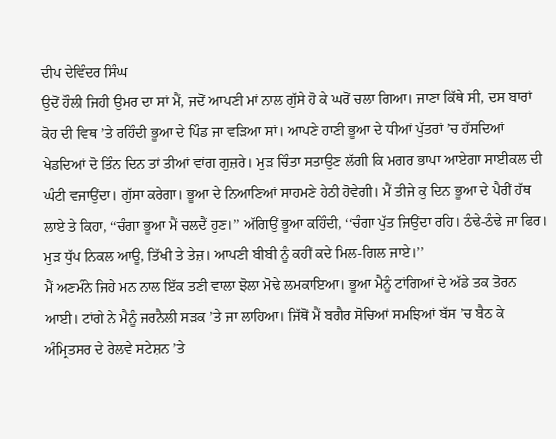ਦੀਪ ਦੇਵਿੰਦਰ ਸਿੰਘ
ਉਦੋਂ ਹੌਲੀ ਜਿਹੀ ਉਮਰ ਦਾ ਸਾਂ ਮੈਂ, ਜਦੋਂ ਆਪਣੀ ਮਾਂ ਨਾਲ ਗੁੱਸੇ ਹੋ ਕੇ ਘਰੋਂ ਚਲਾ ਗਿਆ। ਜਾਣਾ ਕਿੱਥੇ ਸੀ, ਦਸ ਬਾਰਾਂ ਕੋਹ ਦੀ ਵਿਥ ’ਤੇ ਰਹਿੰਦੀ ਭੂਆ ਦੇ ਪਿੰਡ ਜਾ ਵੜਿਆ ਸਾਂ। ਆਪਣੇ ਹਾਣੀ ਭੂਆ ਦੇ ਧੀਆਂ ਪੁੱਤਰਾਂ ’ਚ ਹੱਸਦਿਆਂ ਖੇਡਦਿਆਂ ਦੋ ਤਿੰਨ ਦਿਨ ਤਾਂ ਤੀਆਂ ਵਾਂਗ ਗੁਜ਼ਰੇ। ਮੁੜ ਚਿੰਤਾ ਸਤਾਉਣ ਲੱਗੀ ਕਿ ਮਗਰ ਭਾਪਾ ਆਏਗਾ ਸਾਈਕਲ ਦੀ ਘੰਟੀ ਵਜਾਉਂਦਾ। ਗੁੱਸਾ ਕਰੇਗਾ। ਭੂਆ ਦੇ ਨਿਆਣਿਆਂ ਸਾਹਮਣੇ ਹੇਠੀ ਹੋਵੇਗੀ। ਮੈਂ ਤੀਜੇ ਕੁ ਦਿਨ ਭੂਆ ਦੇ ਪੈਰੀਂ ਹੱਥ ਲਾਏ ਤੇ ਕਿਹਾ, ‘‘ਚੰਗਾ ਭੂਆ ਮੈਂ ਚਲਦੈਂ ਹੁਣ।’’ ਅੱਗਿਉਂ ਭੂਆ ਕਹਿੰਦੀ, ‘‘ਚੰਗਾ ਪੁੱਤ ਜਿਉਂਦਾ ਰਹਿ। ਠੰਢੇ-ਠੰਢੇ ਜਾ ਫਿਰ। ਮੁੜ ਧੁੱਪ ਨਿਕਲ ਆਊ, ਤਿੱਖੀ ਤੇ ਤੇਜ਼। ਆਪਣੀ ਬੀਬੀ ਨੂੰ ਕਹੀਂ ਕਦੇ ਮਿਲ-ਗਿਲ ਜਾਏ।’’
ਮੈਂ ਅਣਮੰਨੇ ਜਿਹੇ ਮਨ ਨਾਲ ਇੱਕ ਤਣੀ ਵਾਲਾ ਝੋਲਾ ਮੋਢੇ ਲਮਕਾਇਆ। ਭੂਆ ਮੈਨੂੰ ਟਾਂਗਿਆਂ ਦੇ ਅੱਡੇ ਤਕ ਤੋਰਨ ਆਈ। ਟਾਂਗੇ ਨੇ ਮੈਨੂੰ ਜਰਨੈਲੀ ਸੜਕ ’ਤੇ ਜਾ ਲਾਹਿਆ। ਜਿੱਥੋਂ ਮੈਂ ਬਗੈਰ ਸੋਚਿਆਂ ਸਮਝਿਆਂ ਬੱਸ ’ਚ ਬੈਠ ਕੇ ਅੰਮ੍ਰਿਤਸਰ ਦੇ ਰੇਲਵੇ ਸਟੇਸ਼ਨ ’ਤੇ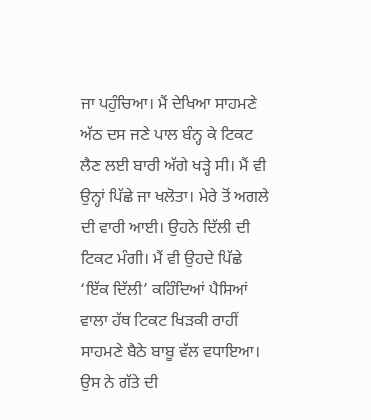ਜਾ ਪਹੁੰਚਿਆ। ਮੈਂ ਦੇਖਿਆ ਸਾਹਮਣੇ ਅੱਠ ਦਸ ਜਣੇ ਪਾਲ ਬੰਨ੍ਹ ਕੇ ਟਿਕਟ ਲੈਣ ਲਈ ਬਾਰੀ ਅੱਗੇ ਖੜ੍ਹੇ ਸੀ। ਮੈਂ ਵੀ ਉਨ੍ਹਾਂ ਪਿੱਛੇ ਜਾ ਖਲੋਤਾ। ਮੇਰੇ ਤੋਂ ਅਗਲੇ ਦੀ ਵਾਰੀ ਆਈ। ਉਹਨੇ ਦਿੱਲੀ ਦੀ ਟਿਕਟ ਮੰਗੀ। ਮੈਂ ਵੀ ਉਹਦੇ ਪਿੱਛੇ ‘ਇੱਕ ਦਿੱਲੀ’ ਕਹਿੰਦਿਆਂ ਪੈਸਿਆਂ ਵਾਲਾ ਹੱਥ ਟਿਕਟ ਖਿੜਕੀ ਰਾਹੀਂ ਸਾਹਮਣੇ ਬੈਠੇ ਬਾਬੂ ਵੱਲ ਵਧਾਇਆ। ਉਸ ਨੇ ਗੱਤੇ ਦੀ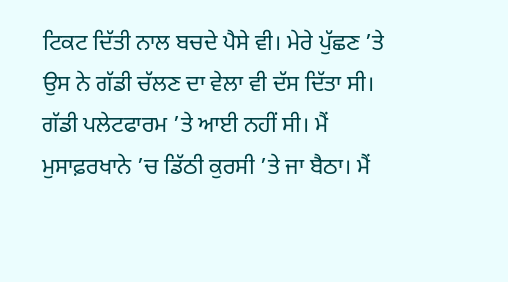ਟਿਕਟ ਦਿੱਤੀ ਨਾਲ ਬਚਦੇ ਪੈਸੇ ਵੀ। ਮੇਰੇ ਪੁੱਛਣ ’ਤੇ ਉਸ ਨੇ ਗੱਡੀ ਚੱਲਣ ਦਾ ਵੇਲਾ ਵੀ ਦੱਸ ਦਿੱਤਾ ਸੀ। ਗੱਡੀ ਪਲੇਟਫਾਰਮ ’ਤੇ ਆਈ ਨਹੀਂ ਸੀ। ਮੈਂ ਮੁਸਾਫ਼ਰਖਾਨੇ ’ਚ ਡਿੱਠੀ ਕੁਰਸੀ ’ਤੇ ਜਾ ਬੈਠਾ। ਮੈਂ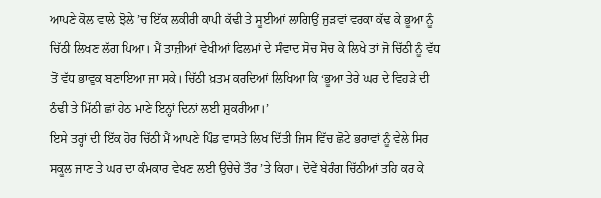ਆਪਣੇ ਕੋਲ ਵਾਲੇ ਝੋਲੇ ’ਚ ਇੱਕ ਲਕੀਰੀ ਕਾਪੀ ਕੱਢੀ ਤੇ ਸੂਈਆਂ ਲਾਗਿਉਂ ਜੁੜਵਾਂ ਵਰਕਾ ਕੱਢ ਕੇ ਭੂਆ ਨੂੰ ਚਿੱਠੀ ਲਿਖਣ ਲੱਗ ਪਿਆ। ਮੈਂ ਤਾਜ਼ੀਆਂ ਵੇਖੀਆਂ ਫਿਲਮਾਂ ਦੇ ਸੰਵਾਦ ਸੋਚ ਸੋਚ ਕੇ ਲਿਖੇ ਤਾਂ ਜੋ ਚਿੱਠੀ ਨੂੰ ਵੱਧ ਤੋਂ ਵੱਧ ਭਾਵੁਕ ਬਣਾਇਆ ਜਾ ਸਕੇ। ਚਿੱਠੀ ਖ਼ਤਮ ਕਰਦਿਆਂ ਲਿਖਿਆ ਕਿ ‘ਭੂਆ ਤੇਰੇ ਘਰ ਦੇ ਵਿਹੜੇ ਦੀ ਠੰਢੀ ਤੇ ਮਿੱਠੀ ਛਾਂ ਹੇਠ ਮਾਣੇ ਇਨ੍ਹਾਂ ਦਿਨਾਂ ਲਈ ਸ਼ੁਕਰੀਆ।’
ਇਸੇ ਤਰ੍ਹਾਂ ਦੀ ਇੱਕ ਹੋਰ ਚਿੱਠੀ ਮੈਂ ਆਪਣੇ ਪਿੰਡ ਵਾਸਤੇ ਲਿਖ ਦਿੱਤੀ ਜਿਸ ਵਿੱਚ ਛੋਟੇ ਭਰਾਵਾਂ ਨੂੰ ਵੇਲੇ ਸਿਰ ਸਕੂਲ ਜਾਣ ਤੇ ਘਰ ਦਾ ਕੰਮਕਾਰ ਵੇਖਣ ਲਈ ਉਚੇਚੇ ਤੌਰ ’ਤੇ ਕਿਹਾ। ਦੋਵੇਂ ਬੇਰੰਗ ਚਿੱਠੀਆਂ ਤਹਿ ਕਰ ਕੇ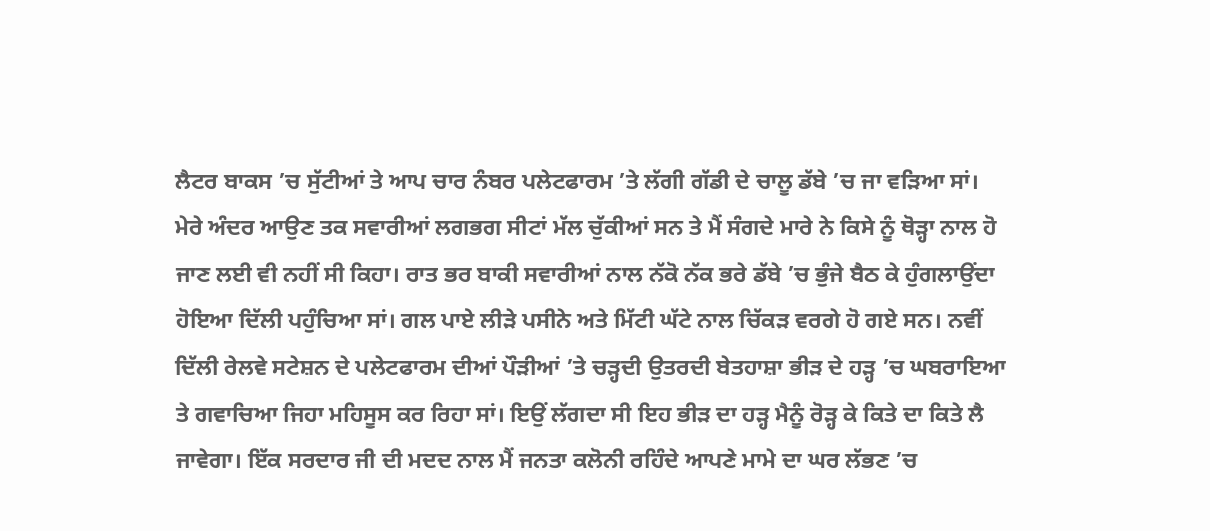ਲੈਟਰ ਬਾਕਸ ’ਚ ਸੁੱਟੀਆਂ ਤੇ ਆਪ ਚਾਰ ਨੰਬਰ ਪਲੇਟਫਾਰਮ ’ਤੇ ਲੱਗੀ ਗੱਡੀ ਦੇ ਚਾਲੂ ਡੱਬੇ ’ਚ ਜਾ ਵੜਿਆ ਸਾਂ। ਮੇਰੇ ਅੰਦਰ ਆਉਣ ਤਕ ਸਵਾਰੀਆਂ ਲਗਭਗ ਸੀਟਾਂ ਮੱਲ ਚੁੱਕੀਆਂ ਸਨ ਤੇ ਮੈਂ ਸੰਗਦੇ ਮਾਰੇ ਨੇ ਕਿਸੇ ਨੂੰ ਥੋੜ੍ਹਾ ਨਾਲ ਹੋ ਜਾਣ ਲਈ ਵੀ ਨਹੀਂ ਸੀ ਕਿਹਾ। ਰਾਤ ਭਰ ਬਾਕੀ ਸਵਾਰੀਆਂ ਨਾਲ ਨੱਕੋ ਨੱਕ ਭਰੇ ਡੱਬੇ ’ਚ ਭੁੰਜੇ ਬੈਠ ਕੇ ਹੁੰਗਲਾਉਂਦਾ ਹੋਇਆ ਦਿੱਲੀ ਪਹੁੰਚਿਆ ਸਾਂ। ਗਲ ਪਾਏ ਲੀੜੇ ਪਸੀਨੇ ਅਤੇ ਮਿੱਟੀ ਘੱਟੇ ਨਾਲ ਚਿੱਕੜ ਵਰਗੇ ਹੋ ਗਏ ਸਨ। ਨਵੀਂ ਦਿੱਲੀ ਰੇਲਵੇ ਸਟੇਸ਼ਨ ਦੇ ਪਲੇਟਫਾਰਮ ਦੀਆਂ ਪੌੜੀਆਂ ’ਤੇ ਚੜ੍ਹਦੀ ਉਤਰਦੀ ਬੇਤਹਾਸ਼ਾ ਭੀੜ ਦੇ ਹੜ੍ਹ ’ਚ ਘਬਰਾਇਆ ਤੇ ਗਵਾਚਿਆ ਜਿਹਾ ਮਹਿਸੂਸ ਕਰ ਰਿਹਾ ਸਾਂ। ਇਉਂ ਲੱਗਦਾ ਸੀ ਇਹ ਭੀੜ ਦਾ ਹੜ੍ਹ ਮੈਨੂੰ ਰੋੜ੍ਹ ਕੇ ਕਿਤੇ ਦਾ ਕਿਤੇ ਲੈ ਜਾਵੇਗਾ। ਇੱਕ ਸਰਦਾਰ ਜੀ ਦੀ ਮਦਦ ਨਾਲ ਮੈਂ ਜਨਤਾ ਕਲੋਨੀ ਰਹਿੰਦੇ ਆਪਣੇ ਮਾਮੇ ਦਾ ਘਰ ਲੱਭਣ ’ਚ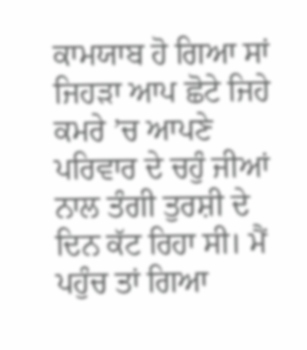ਕਾਮਯਾਬ ਹੋ ਗਿਆ ਸਾਂ ਜਿਹੜਾ ਆਪ ਛੋਟੇ ਜਿਹੇ ਕਮਰੇ ’ਚ ਆਪਣੇ ਪਰਿਵਾਰ ਦੇ ਚਹੁੰ ਜੀਆਂ ਨਾਲ ਤੰਗੀ ਤੁਰਸ਼ੀ ਦੇ ਦਿਨ ਕੱਟ ਰਿਹਾ ਸੀ। ਮੈਂ ਪਹੁੰਚ ਤਾਂ ਗਿਆ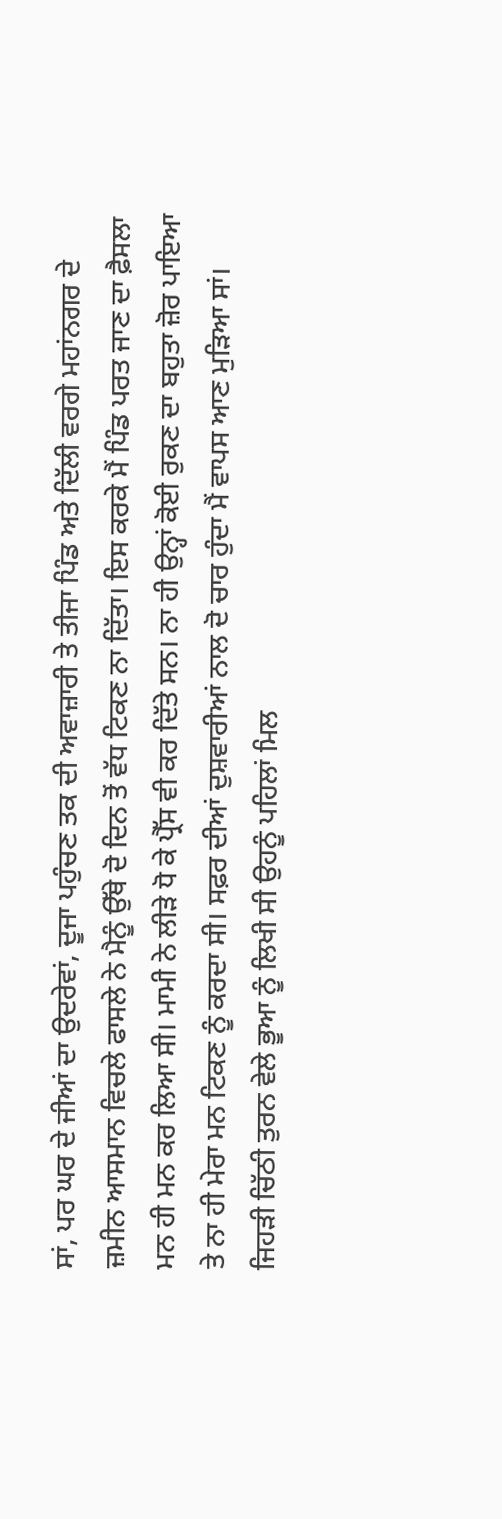ਸਾਂ, ਪਰ ਘਰ ਦੇ ਜੀਆਂ ਦਾ ਉਦਰੇਵਾਂ, ਦੂਜਾ ਪਹੁੰਚਣ ਤਕ ਦੀ ਅਵਾਜ਼ਾਰੀ ਤੇ ਤੀਜਾ ਪਿੰਡ ਅਤੇ ਦਿੱਲੀ ਵਰਗੇ ਮਹਾਂਨਗਰ ਦੇ ਜ਼ਮੀਨ ਆਸਮਾਨ ਵਿਚਲੇ ਫਾਸਲੇ ਨੇ ਮੈਨੂੰ ਉੱਥੇ ਦੋ ਦਿਨ ਤੋਂ ਵੱਧ ਟਿਕਣ ਨਾ ਦਿੱਤਾ। ਇਸ ਕਰਕੇ ਮੈਂ ਪਿੰਡ ਪਰਤ ਜਾਣ ਦਾ ਫ਼ੈਸਲਾ ਮਨ ਹੀ ਮਨ ਕਰ ਲਿਆ ਸੀ। ਮਾਮੀ ਨੇ ਲੀੜੇ ਧੋ ਕੇ ਪ੍ਰੈੱਸ ਵੀ ਕਰ ਦਿੱਤੇ ਸਨ। ਨਾ ਹੀ ਉਨ੍ਹਾਂ ਕੋਈ ਰੁਕਣ ਦਾ ਬਹੁਤਾ ਜ਼ੋਰ ਪਾਇਆ ਤੇ ਨਾ ਹੀ ਮੇਰਾ ਮਨ ਟਿਕਣ ਨੂੰ ਕਰਦਾ ਸੀ। ਸਫ਼ਰ ਦੀਆਂ ਦੁਸ਼ਵਾਰੀਆਂ ਨਾਲ ਦੋ ਚਾਰ ਹੁੰਦਾ ਮੈਂ ਵਾਪਸ ਆਣ ਮੁੜਿਆ ਸਾਂ।
ਜਿਹੜੀ ਚਿੱਠੀ ਤੁਰਨ ਵੇਲੇ ਭੂਆ ਨੂੰ ਲਿਖੀ ਸੀ ਉਹਨੂੰ ਪਹਿਲਾਂ ਮਿਲ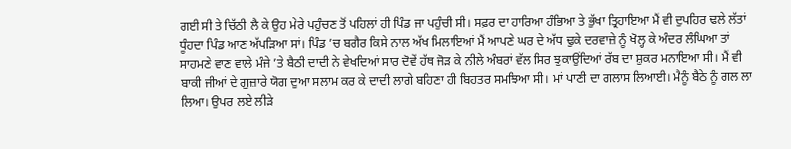ਗਈ ਸੀ ਤੇ ਚਿੱਠੀ ਲੈ ਕੇ ਉਹ ਮੇਰੇ ਪਹੁੰਚਣ ਤੋਂ ਪਹਿਲਾਂ ਹੀ ਪਿੰਡ ਜਾ ਪਹੁੰਚੀ ਸੀ। ਸਫ਼ਰ ਦਾ ਹਾਰਿਆ ਹੰਭਿਆ ਤੇ ਭੁੱਖਾ ਤ੍ਰਿਹਾਇਆ ਮੈਂ ਵੀ ਦੁਪਹਿਰ ਢਲੇ ਲੱਤਾਂ ਧੂੰਹਦਾ ਪਿੰਡ ਆਣ ਅੱਪੜਿਆ ਸਾਂ। ਪਿੰਡ ’ਚ ਬਗੈਰ ਕਿਸੇ ਨਾਲ ਅੱਖ ਮਿਲਾਇਆਂ ਮੈਂ ਆਪਣੇ ਘਰ ਦੇ ਅੱਧ ਢੁਕੇ ਦਰਵਾਜ਼ੇ ਨੂੰ ਖੋਲ੍ਹ ਕੇ ਅੰਦਰ ਲੰਘਿਆ ਤਾਂ ਸਾਹਮਣੇ ਵਾਣ ਵਾਲੇ ਮੰਜੇ ’ਤੇ ਬੈਠੀ ਦਾਦੀ ਨੇ ਵੇਖਦਿਆਂ ਸਾਰ ਦੋਵੇਂ ਹੱਥ ਜੋੜ ਕੇ ਨੀਲੇ ਅੰਬਰਾਂ ਵੱਲ ਸਿਰ ਝੁਕਾਉਂਦਿਆਂ ਰੱਬ ਦਾ ਸ਼ੁਕਰ ਮਨਾਇਆ ਸੀ। ਮੈਂ ਵੀ ਬਾਕੀ ਜੀਆਂ ਦੇ ਗੁਜ਼ਾਰੇ ਯੋਗ ਦੁਆ ਸਲਾਮ ਕਰ ਕੇ ਦਾਦੀ ਲਾਗੇ ਬਹਿਣਾ ਹੀ ਬਿਹਤਰ ਸਮਝਿਆ ਸੀ। ਮਾਂ ਪਾਣੀ ਦਾ ਗਲਾਸ ਲਿਆਈ। ਮੈਨੂੰ ਬੈਠੇ ਨੂੰ ਗਲ ਲਾ ਲਿਆ। ਉਪਰ ਲਏ ਲੀੜੇ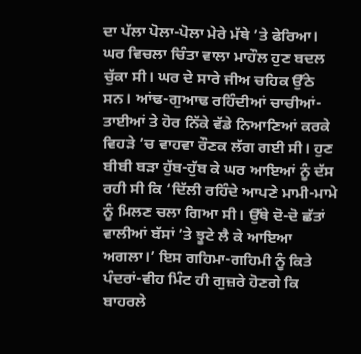ਦਾ ਪੱਲਾ ਪੋਲਾ-ਪੋਲਾ ਮੇਰੇ ਮੱਥੇ ’ਤੇ ਫੇਰਿਆ।
ਘਰ ਵਿਚਲਾ ਚਿੰਤਾ ਵਾਲਾ ਮਾਹੌਲ ਹੁਣ ਬਦਲ ਚੁੱਕਾ ਸੀ। ਘਰ ਦੇ ਸਾਰੇ ਜੀਅ ਚਹਿਕ ਉੱਠੇ ਸਨ। ਆਂਢ-ਗੁਆਢ ਰਹਿੰਦੀਆਂ ਚਾਚੀਆਂ-ਤਾਈਆਂ ਤੇ ਹੋਰ ਨਿੱਕੇ ਵੱਡੇ ਨਿਆਣਿਆਂ ਕਰਕੇ ਵਿਹੜੇ ’ਚ ਵਾਹਵਾ ਰੌਣਕ ਲੱਗ ਗਈ ਸੀ। ਹੁਣ ਬੀਬੀ ਬੜਾ ਹੁੱਬ-ਹੁੱਬ ਕੇ ਘਰ ਆਇਆਂ ਨੂੰ ਦੱਸ ਰਹੀ ਸੀ ਕਿ ‘ਦਿੱਲੀ ਰਹਿੰਦੇ ਆਪਣੇ ਮਾਮੀ-ਮਾਮੇ ਨੂੰ ਮਿਲਣ ਚਲਾ ਗਿਆ ਸੀ। ਉੱਥੇ ਦੋ-ਦੋ ਛੱਤਾਂ ਵਾਲੀਆਂ ਬੱਸਾਂ ’ਤੇ ਝੂਟੇ ਲੈ ਕੇ ਆਇਆ ਅਗਲਾ।’ ਇਸ ਗਹਿਮਾ-ਗਹਿਮੀ ਨੂੰ ਕਿਤੇ ਪੰਦਰਾਂ-ਵੀਹ ਮਿੰਟ ਹੀ ਗੁਜ਼ਰੇ ਹੋਣਗੇ ਕਿ ਬਾਹਰਲੇ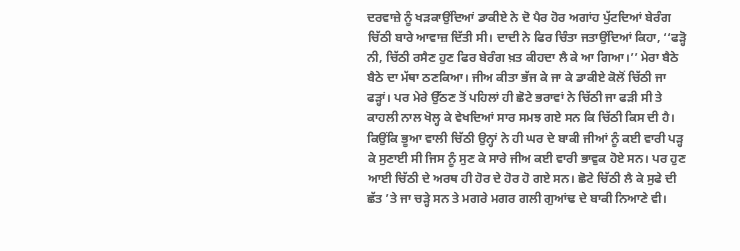ਦਰਵਾਜ਼ੇ ਨੂੰ ਖੜਕਾਉਂਦਿਆਂ ਡਾਕੀਏ ਨੇ ਦੋ ਪੈਰ ਹੋਰ ਅਗਾਂਹ ਪੁੱਟਦਿਆਂ ਬੇਰੰਗ ਚਿੱਠੀ ਬਾਰੇ ਆਵਾਜ਼ ਦਿੱਤੀ ਸੀ। ਦਾਦੀ ਨੇ ਫਿਰ ਚਿੰਤਾ ਜਤਾਉਂਦਿਆਂ ਕਿਹਾ, ‘‘ਫੜ੍ਹੋ ਨੀ, ਚਿੱਠੀ ਰਸੈਣ ਹੁਣ ਫਿਰ ਬੇਰੰਗ ਖ਼ਤ ਕੀਹਦਾ ਲੈ ਕੇ ਆ ਗਿਆ।’’ ਮੇਰਾ ਬੈਠੇ ਬੈਠੇ ਦਾ ਮੱਥਾ ਠਣਕਿਆ। ਜੀਅ ਕੀਤਾ ਭੱਜ ਕੇ ਜਾ ਕੇ ਡਾਕੀਏ ਕੋਲੋਂ ਚਿੱਠੀ ਜਾ ਫੜ੍ਹਾਂ। ਪਰ ਮੇਰੇ ਉੱਠਣ ਤੋਂ ਪਹਿਲਾਂ ਹੀ ਛੋਟੇ ਭਰਾਵਾਂ ਨੇ ਚਿੱਠੀ ਜਾ ਫੜੀ ਸੀ ਤੇ ਕਾਹਲੀ ਨਾਲ ਖੋਲ੍ਹ ਕੇ ਵੇਖਦਿਆਂ ਸਾਰ ਸਮਝ ਗਏ ਸਨ ਕਿ ਚਿੱਠੀ ਕਿਸ ਦੀ ਹੈ। ਕਿਉਂਕਿ ਭੂਆ ਵਾਲੀ ਚਿੱਠੀ ਉਨ੍ਹਾਂ ਨੇ ਹੀ ਘਰ ਦੇ ਬਾਕੀ ਜੀਆਂ ਨੂੰ ਕਈ ਵਾਰੀ ਪੜ੍ਹ ਕੇ ਸੁਣਾਈ ਸੀ ਜਿਸ ਨੂੰ ਸੁਣ ਕੇ ਸਾਰੇ ਜੀਅ ਕਈ ਵਾਰੀ ਭਾਵੁਕ ਹੋਏ ਸਨ। ਪਰ ਹੁਣ ਆਈ ਚਿੱਠੀ ਦੇ ਅਰਥ ਹੀ ਹੋਰ ਦੇ ਹੋਰ ਹੋ ਗਏ ਸਨ। ਛੋਟੇ ਚਿੱਠੀ ਲੈ ਕੇ ਸੁਫੇ ਦੀ ਛੱਤ ’ਤੇ ਜਾ ਚੜ੍ਹੇ ਸਨ ਤੇ ਮਗਰੇ ਮਗਰ ਗਲੀ ਗੁਆਂਢ ਦੇ ਬਾਕੀ ਨਿਆਣੇ ਵੀ।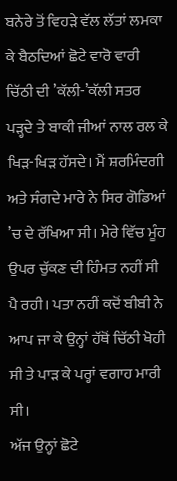ਬਨੇਰੇ ਤੋਂ ਵਿਹੜੇ ਵੱਲ ਲੱਤਾਂ ਲਮਕਾ ਕੇ ਬੈਠਦਿਆਂ ਛੋਟੇ ਵਾਰੋ ਵਾਰੀ ਚਿੱਠੀ ਦੀ ’ਕੱਲੀ-’ਕੱਲੀ ਸਤਰ ਪੜ੍ਹਦੇ ਤੇ ਬਾਕੀ ਜੀਆਂ ਨਾਲ ਰਲ ਕੇ ਖਿੜ-ਖਿੜ ਹੱਸਦੇ। ਮੈਂ ਸ਼ਰਮਿੰਦਗੀ ਅਤੇ ਸੰਗਦੇ ਮਾਰੇ ਨੇ ਸਿਰ ਗੋਡਿਆਂ ’ਚ ਦੇ ਰੱਖਿਆ ਸੀ। ਮੇਰੇ ਵਿੱਚ ਮੂੰਹ ਉਪਰ ਚੁੱਕਣ ਦੀ ਹਿੰਮਤ ਨਹੀਂ ਸੀ ਪੈ ਰਹੀ। ਪਤਾ ਨਹੀਂ ਕਦੋਂ ਬੀਬੀ ਨੇ ਆਪ ਜਾ ਕੇ ਉਨ੍ਹਾਂ ਹੱਥੋਂ ਚਿੱਠੀ ਖੋਹੀ ਸੀ ਤੇ ਪਾੜ ਕੇ ਪਰ੍ਹਾਂ ਵਗਾਹ ਮਾਰੀ ਸੀ।
ਅੱਜ ਉਨ੍ਹਾਂ ਛੋਟੇ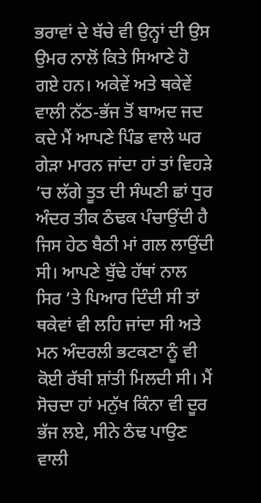ਭਰਾਵਾਂ ਦੇ ਬੱਚੇ ਵੀ ਉਨ੍ਹਾਂ ਦੀ ਉਸ ਉਮਰ ਨਾਲੋਂ ਕਿਤੇ ਸਿਆਣੇ ਹੋ ਗਏ ਹਨ। ਅਕੇਵੇਂ ਅਤੇ ਥਕੇਵੇਂ ਵਾਲੀ ਨੱਠ-ਭੱਜ ਤੋਂ ਬਾਅਦ ਜਦ ਕਦੇ ਮੈਂ ਆਪਣੇ ਪਿੰਡ ਵਾਲੇ ਘਰ ਗੇੜਾ ਮਾਰਨ ਜਾਂਦਾ ਹਾਂ ਤਾਂ ਵਿਹੜੇ ’ਚ ਲੱਗੇ ਤੂਤ ਦੀ ਸੰਘਣੀ ਛਾਂ ਧੁਰ ਅੰਦਰ ਤੀਕ ਠੰਢਕ ਪੰਚਾਉਂਦੀ ਹੈ ਜਿਸ ਹੇਠ ਬੈਠੀ ਮਾਂ ਗਲ ਲਾਉਂਦੀ ਸੀ। ਆਪਣੇ ਬੁੱਢੇ ਹੱਥਾਂ ਨਾਲ ਸਿਰ ’ਤੇ ਪਿਆਰ ਦਿੰਦੀ ਸੀ ਤਾਂ ਥਕੇਵਾਂ ਵੀ ਲਹਿ ਜਾਂਦਾ ਸੀ ਅਤੇ ਮਨ ਅੰਦਰਲੀ ਭਟਕਣਾ ਨੂੰ ਵੀ ਕੋਈ ਰੱਬੀ ਸ਼ਾਂਤੀ ਮਿਲਦੀ ਸੀ। ਮੈਂ ਸੋਚਦਾ ਹਾਂ ਮਨੁੱਖ ਕਿੰਨਾ ਵੀ ਦੂਰ ਭੱਜ ਲਏ, ਸੀਨੇ ਠੰਢ ਪਾਉਣ ਵਾਲੀ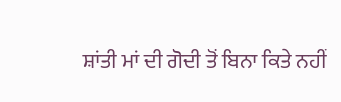ਸ਼ਾਂਤੀ ਮਾਂ ਦੀ ਗੋਦੀ ਤੋਂ ਬਿਨਾ ਕਿਤੇ ਨਹੀਂ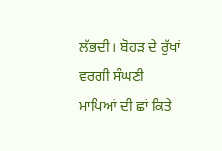ਲੱਭਦੀ। ਬੋਹੜ ਦੇ ਰੁੱਖਾਂ ਵਰਗੀ ਸੰਘਣੀ ਮਾਪਿਆਂ ਦੀ ਛਾਂ ਕਿਤੇ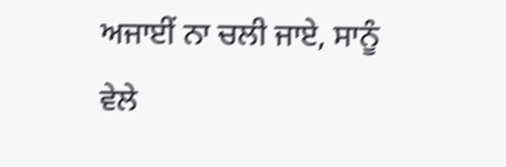ਅਜਾਈਂ ਨਾ ਚਲੀ ਜਾਏ, ਸਾਨੂੰ ਵੇਲੇ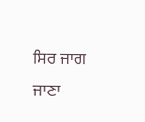ਸਿਰ ਜਾਗ ਜਾਣਾ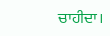ਚਾਹੀਦਾ।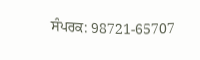ਸੰਪਰਕ: 98721-65707